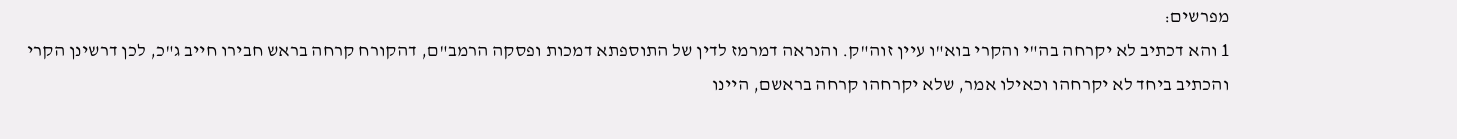מפרשים:
1 והא דכתיב לא יקרחה בה"י והקרי בוא"ו עיין זוה"ק. והנראה דמרמז לדין של התוספתא דמכות ופסקה הרמב"ם, דהקורח קרחה בראש חבירו חייב ג"כ, לכן דרשינן הקרי והכתיב ביחד לא יקרחהו וכאילו אמר, שלא יקרחהו קרחה בראשם, היינו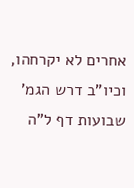אחרים לא יקרחהו, וכיו"ב דרש הגמ' שבועות דף ל"ה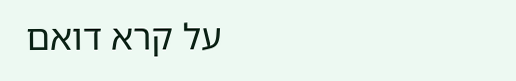על קרא דואם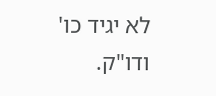לא יגיד כו' ודו"ק.